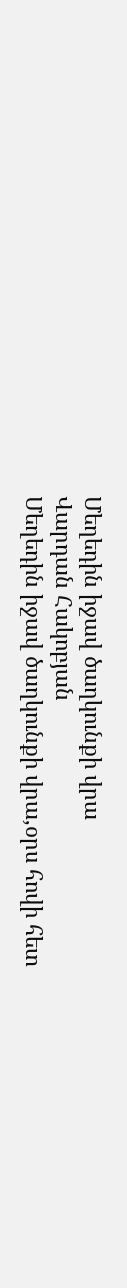Մեղեդին իջավ ծաղկունքի վրա
Վարդան Հակոբյան
Մեղեդին իջավ ծաղկունքի վրա,օրս հովի հետ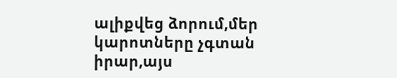ալիքվեց ձորում,մեր կարոտները չգտան իրար,այս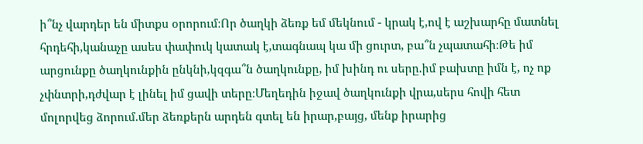ի՞նչ վարդեր են միտքս օրորում։Որ ծաղկի ձեռք եմ մեկնում - կրակ է,ով է աշխարհը մատնել հրդեհի,կանաչը ասես փափուկ կատակ է,տագնապ կա մի ցուրտ, բա՞ն չպատահի։Թե իմ արցունքը ծաղկունքին ընկնի,կզգա՞ն ծաղկունքը, իմ խինդ ու սերը.իմ բախտը իմն է, ոչ ոք չփնտրի,դժվար է լինել իմ ցավի տերը։Մեղեդին իջավ ծաղկունքի վրա,սերս հովի հետ մոլորվեց ձորում.մեր ձեռքերն արդեն գտել են իրար,բայց, մենք իրարից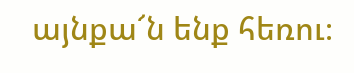այնքա՜ն ենք հեռու։